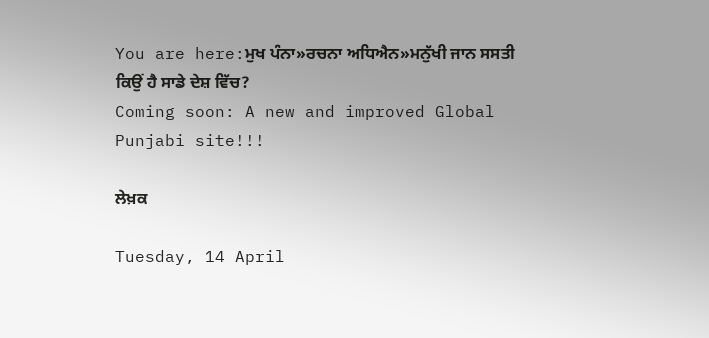You are here:ਮੁਖ ਪੰਨਾ»ਰਚਨਾ ਅਧਿਐਨ»ਮਨੁੱਖੀ ਜਾਨ ਸਸਤੀ ਕਿਉਂ ਹੈ ਸਾਡੇ ਦੇਸ਼ ਵਿੱਚ?
Coming soon: A new and improved Global Punjabi site!!!

ਲੇਖ਼ਕ

Tuesday, 14 April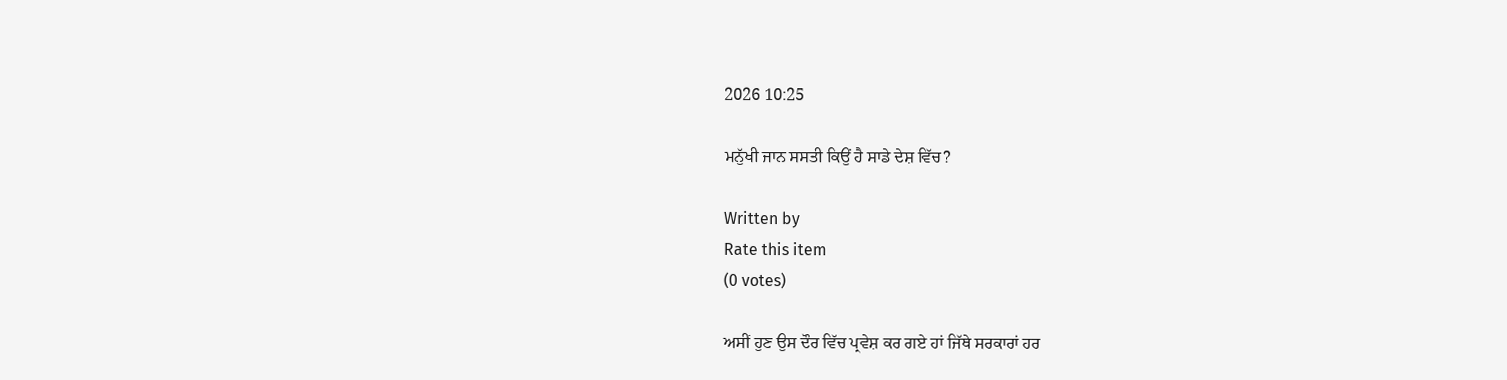2026 10:25

ਮਨੁੱਖੀ ਜਾਨ ਸਸਤੀ ਕਿਉਂ ਹੈ ਸਾਡੇ ਦੇਸ਼ ਵਿੱਚ?

Written by
Rate this item
(0 votes)

ਅਸੀਂ ਹੁਣ ਉਸ ਦੌਰ ਵਿੱਚ ਪ੍ਰਵੇਸ਼ ਕਰ ਗਏ ਹਾਂ ਜਿੱਥੇ ਸਰਕਾਰਾਂ ਹਰ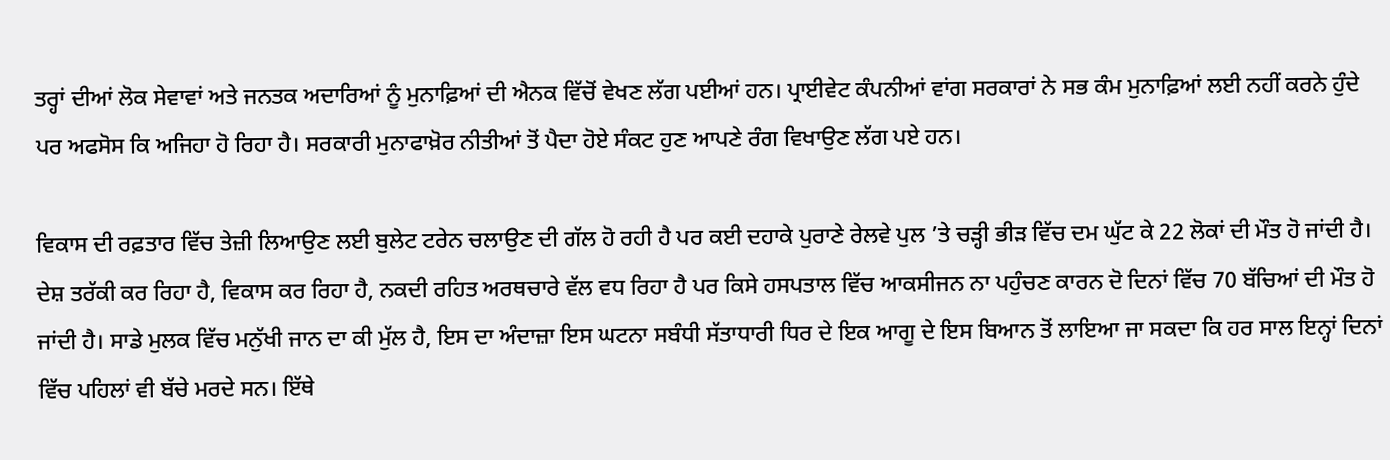ਤਰ੍ਹਾਂ ਦੀਆਂ ਲੋਕ ਸੇਵਾਵਾਂ ਅਤੇ ਜਨਤਕ ਅਦਾਰਿਆਂ ਨੂੰ ਮੁਨਾਫ਼ਿਆਂ ਦੀ ਐਨਕ ਵਿੱਚੋਂ ਵੇਖਣ ਲੱਗ ਪਈਆਂ ਹਨ। ਪ੍ਰਾਈਵੇਟ ਕੰਪਨੀਆਂ ਵਾਂਗ ਸਰਕਾਰਾਂ ਨੇ ਸਭ ਕੰਮ ਮੁਨਾਫ਼ਿਆਂ ਲਈ ਨਹੀਂ ਕਰਨੇ ਹੁੰਦੇ ਪਰ ਅਫਸੋਸ ਕਿ ਅਜਿਹਾ ਹੋ ਰਿਹਾ ਹੈ। ਸਰਕਾਰੀ ਮੁਨਾਫਾਖ਼ੋਰ ਨੀਤੀਆਂ ਤੋਂ ਪੈਦਾ ਹੋਏ ਸੰਕਟ ਹੁਣ ਆਪਣੇ ਰੰਗ ਵਿਖਾਉਣ ਲੱਗ ਪਏ ਹਨ।

ਵਿਕਾਸ ਦੀ ਰਫ਼ਤਾਰ ਵਿੱਚ ਤੇਜ਼ੀ ਲਿਆਉਣ ਲਈ ਬੁਲੇਟ ਟਰੇਨ ਚਲਾਉਣ ਦੀ ਗੱਲ ਹੋ ਰਹੀ ਹੈ ਪਰ ਕਈ ਦਹਾਕੇ ਪੁਰਾਣੇ ਰੇਲਵੇ ਪੁਲ ’ਤੇ ਚੜ੍ਹੀ ਭੀੜ ਵਿੱਚ ਦਮ ਘੁੱਟ ਕੇ 22 ਲੋਕਾਂ ਦੀ ਮੌਤ ਹੋ ਜਾਂਦੀ ਹੈ। ਦੇਸ਼ ਤਰੱਕੀ ਕਰ ਰਿਹਾ ਹੈ, ਵਿਕਾਸ ਕਰ ਰਿਹਾ ਹੈ, ਨਕਦੀ ਰਹਿਤ ਅਰਥਚਾਰੇ ਵੱਲ ਵਧ ਰਿਹਾ ਹੈ ਪਰ ਕਿਸੇ ਹਸਪਤਾਲ ਵਿੱਚ ਆਕਸੀਜਨ ਨਾ ਪਹੁੰਚਣ ਕਾਰਨ ਦੋ ਦਿਨਾਂ ਵਿੱਚ 70 ਬੱਚਿਆਂ ਦੀ ਮੌਤ ਹੋ ਜਾਂਦੀ ਹੈ। ਸਾਡੇ ਮੁਲਕ ਵਿੱਚ ਮਨੁੱਖੀ ਜਾਨ ਦਾ ਕੀ ਮੁੱਲ ਹੈ, ਇਸ ਦਾ ਅੰਦਾਜ਼ਾ ਇਸ ਘਟਨਾ ਸਬੰਧੀ ਸੱਤਾਧਾਰੀ ਧਿਰ ਦੇ ਇਕ ਆਗੂ ਦੇ ਇਸ ਬਿਆਨ ਤੋਂ ਲਾਇਆ ਜਾ ਸਕਦਾ ਕਿ ਹਰ ਸਾਲ ਇਨ੍ਹਾਂ ਦਿਨਾਂ ਵਿੱਚ ਪਹਿਲਾਂ ਵੀ ਬੱਚੇ ਮਰਦੇ ਸਨ। ਇੱਥੇ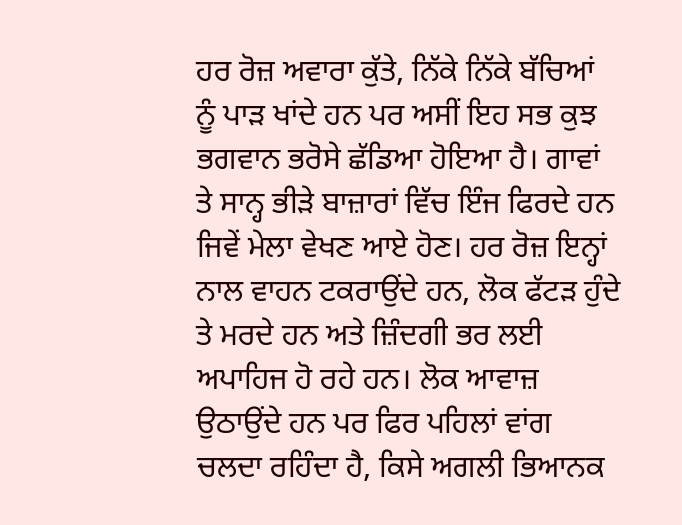ਹਰ ਰੋਜ਼ ਅਵਾਰਾ ਕੁੱਤੇ, ਨਿੱਕੇ ਨਿੱਕੇ ਬੱਚਿਆਂ ਨੂੰ ਪਾੜ ਖਾਂਦੇ ਹਨ ਪਰ ਅਸੀਂ ਇਹ ਸਭ ਕੁਝ ਭਗਵਾਨ ਭਰੋਸੇ ਛੱਡਿਆ ਹੋਇਆ ਹੈ। ਗਾਵਾਂ ਤੇ ਸਾਨ੍ਹ ਭੀੜੇ ਬਾਜ਼ਾਰਾਂ ਵਿੱਚ ਇੰਜ ਫਿਰਦੇ ਹਨ ਜਿਵੇਂ ਮੇਲਾ ਵੇਖਣ ਆਏ ਹੋਣ। ਹਰ ਰੋਜ਼ ਇਨ੍ਹਾਂ ਨਾਲ ਵਾਹਨ ਟਕਰਾਉਂਦੇ ਹਨ, ਲੋਕ ਫੱਟੜ ਹੁੰਦੇ ਤੇ ਮਰਦੇ ਹਨ ਅਤੇ ਜ਼ਿੰਦਗੀ ਭਰ ਲਈ ਅਪਾਹਿਜ ਹੋ ਰਹੇ ਹਨ। ਲੋਕ ਆਵਾਜ਼ ਉਠਾਉਂਦੇ ਹਨ ਪਰ ਫਿਰ ਪਹਿਲਾਂ ਵਾਂਗ ਚਲਦਾ ਰਹਿੰਦਾ ਹੈ, ਕਿਸੇ ਅਗਲੀ ਭਿਆਨਕ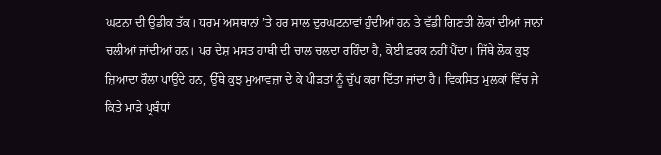ਘਟਨਾ ਦੀ ਉਡੀਕ ਤੱਕ। ਧਰਮ ਅਸਥਾਨਾਂ ’ਤੇ ਹਰ ਸਾਲ ਦੁਰਘਟਨਾਵਾਂ ਹੁੰਦੀਆਂ ਹਨ ਤੇ ਵੱਡੀ ਗਿਣਤੀ ਲੋਕਾਂ ਦੀਆਂ ਜਾਨਾਂ ਚਲੀਆਂ ਜਾਂਦੀਆਂ ਹਨ। ਪਰ ਦੇਸ਼ ਮਸਤ ਹਾਥੀ ਦੀ ਚਾਲ ਚਲਦਾ ਰਹਿੰਦਾ ਹੈ, ਕੋਈ ਫ਼ਰਕ ਨਹੀਂ ਪੈਂਦਾ। ਜਿੱਥੇ ਲੋਕ ਕੁਝ ਜ਼ਿਆਦਾ ਰੌਲਾ ਪਾਉਂਦੇ ਹਨ, ਉੱਥੇ ਕੁਝ ਮੁਆਵਜ਼ਾ ਦੇ ਕੇ ਪੀੜਤਾਂ ਨੂੰ ਚੁੱਪ ਕਰਾ ਦਿੱਤਾ ਜਾਂਦਾ ਹੈ। ਵਿਕਸਿਤ ਮੁਲਕਾਂ ਵਿੱਚ ਜੇ ਕਿਤੇ ਮਾੜੇ ਪ੍ਰਬੰਧਾਂ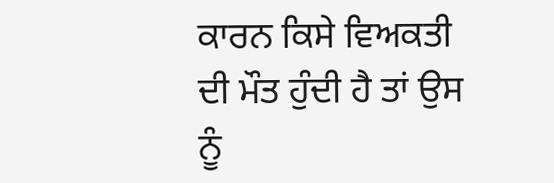ਕਾਰਨ ਕਿਸੇ ਵਿਅਕਤੀ ਦੀ ਮੌਤ ਹੁੰਦੀ ਹੈ ਤਾਂ ਉਸ ਨੂੰ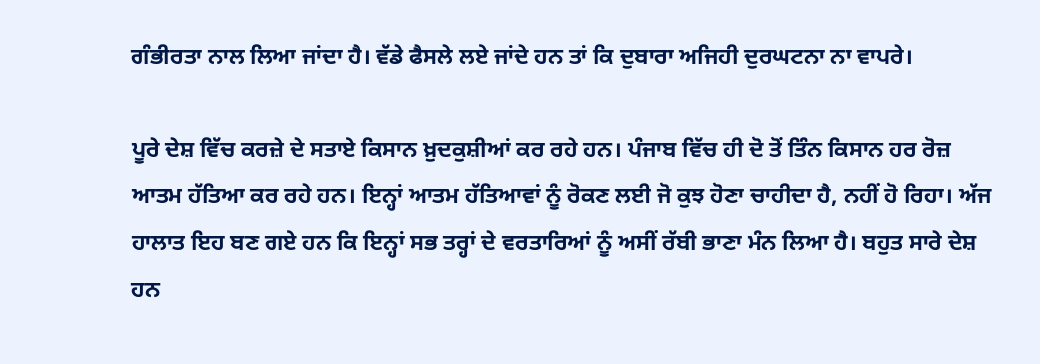ਗੰਭੀਰਤਾ ਨਾਲ ਲਿਆ ਜਾਂਦਾ ਹੈ। ਵੱਡੇ ਫੈਸਲੇ ਲਏ ਜਾਂਦੇ ਹਨ ਤਾਂ ਕਿ ਦੁਬਾਰਾ ਅਜਿਹੀ ਦੁਰਘਟਨਾ ਨਾ ਵਾਪਰੇ।

ਪੂਰੇ ਦੇਸ਼ ਵਿੱਚ ਕਰਜ਼ੇ ਦੇ ਸਤਾਏ ਕਿਸਾਨ ਖ਼ੁਦਕੁਸ਼ੀਆਂ ਕਰ ਰਹੇ ਹਨ। ਪੰਜਾਬ ਵਿੱਚ ਹੀ ਦੋ ਤੋਂ ਤਿੰਨ ਕਿਸਾਨ ਹਰ ਰੋਜ਼ ਆਤਮ ਹੱਤਿਆ ਕਰ ਰਹੇ ਹਨ। ਇਨ੍ਹਾਂ ਆਤਮ ਹੱਤਿਆਵਾਂ ਨੂੰ ਰੋਕਣ ਲਈ ਜੋ ਕੁਝ ਹੋਣਾ ਚਾਹੀਦਾ ਹੈ, ਨਹੀਂ ਹੋ ਰਿਹਾ। ਅੱਜ ਹਾਲਾਤ ਇਹ ਬਣ ਗਏ ਹਨ ਕਿ ਇਨ੍ਹਾਂ ਸਭ ਤਰ੍ਹਾਂ ਦੇ ਵਰਤਾਰਿਆਂ ਨੂੰ ਅਸੀਂ ਰੱਬੀ ਭਾਣਾ ਮੰਨ ਲਿਆ ਹੈ। ਬਹੁਤ ਸਾਰੇ ਦੇਸ਼ ਹਨ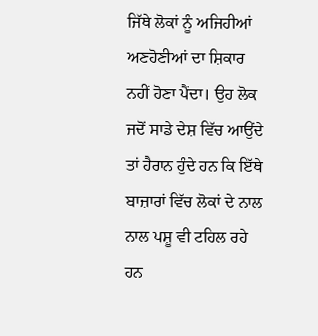ਜਿੱਥੇ ਲੋਕਾਂ ਨੂੰ ਅਜਿਹੀਆਂ ਅਣਹੋਣੀਆਂ ਦਾ ਸ਼ਿਕਾਰ ਨਹੀਂ ਹੋਣਾ ਪੈਂਦਾ। ਉਹ ਲੋਕ ਜਦੋਂ ਸਾਡੇ ਦੇਸ਼ ਵਿੱਚ ਆਉਂਦੇ ਤਾਂ ਹੈਰਾਨ ਹੁੰਦੇ ਹਨ ਕਿ ਇੱਥੇ ਬਾਜ਼ਾਰਾਂ ਵਿੱਚ ਲੋਕਾਂ ਦੇ ਨਾਲ ਨਾਲ ਪਸ਼ੂ ਵੀ ਟਹਿਲ ਰਹੇ ਹਨ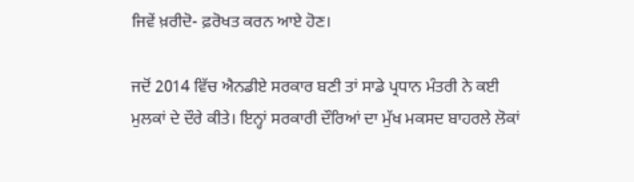ਜਿਵੇਂ ਖ਼ਰੀਦੋ- ਫ਼ਰੋਖਤ ਕਰਨ ਆਏ ਹੋਣ।

ਜਦੋਂ 2014 ਵਿੱਚ ਐਨਡੀਏ ਸਰਕਾਰ ਬਣੀ ਤਾਂ ਸਾਡੇ ਪ੍ਰਧਾਨ ਮੰਤਰੀ ਨੇ ਕਈ ਮੁਲਕਾਂ ਦੇ ਦੌਰੇ ਕੀਤੇ। ਇਨ੍ਹਾਂ ਸਰਕਾਰੀ ਦੌਰਿਆਂ ਦਾ ਮੁੱਖ ਮਕਸਦ ਬਾਹਰਲੇ ਲੋਕਾਂ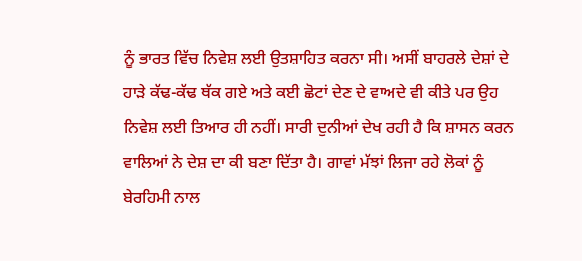ਨੂੰ ਭਾਰਤ ਵਿੱਚ ਨਿਵੇਸ਼ ਲਈ ਉਤਸ਼ਾਹਿਤ ਕਰਨਾ ਸੀ। ਅਸੀਂ ਬਾਹਰਲੇ ਦੇਸ਼ਾਂ ਦੇ ਹਾੜੇ ਕੱਢ-ਕੱਢ ਥੱਕ ਗਏ ਅਤੇ ਕਈ ਛੋਟਾਂ ਦੇਣ ਦੇ ਵਾਅਦੇ ਵੀ ਕੀਤੇ ਪਰ ਉਹ ਨਿਵੇਸ਼ ਲਈ ਤਿਆਰ ਹੀ ਨਹੀਂ। ਸਾਰੀ ਦੁਨੀਆਂ ਦੇਖ ਰਹੀ ਹੈ ਕਿ ਸ਼ਾਸਨ ਕਰਨ ਵਾਲਿਆਂ ਨੇ ਦੇਸ਼ ਦਾ ਕੀ ਬਣਾ ਦਿੱਤਾ ਹੈ। ਗਾਵਾਂ ਮੱਝਾਂ ਲਿਜਾ ਰਹੇ ਲੋਕਾਂ ਨੂੰ ਬੇਰਹਿਮੀ ਨਾਲ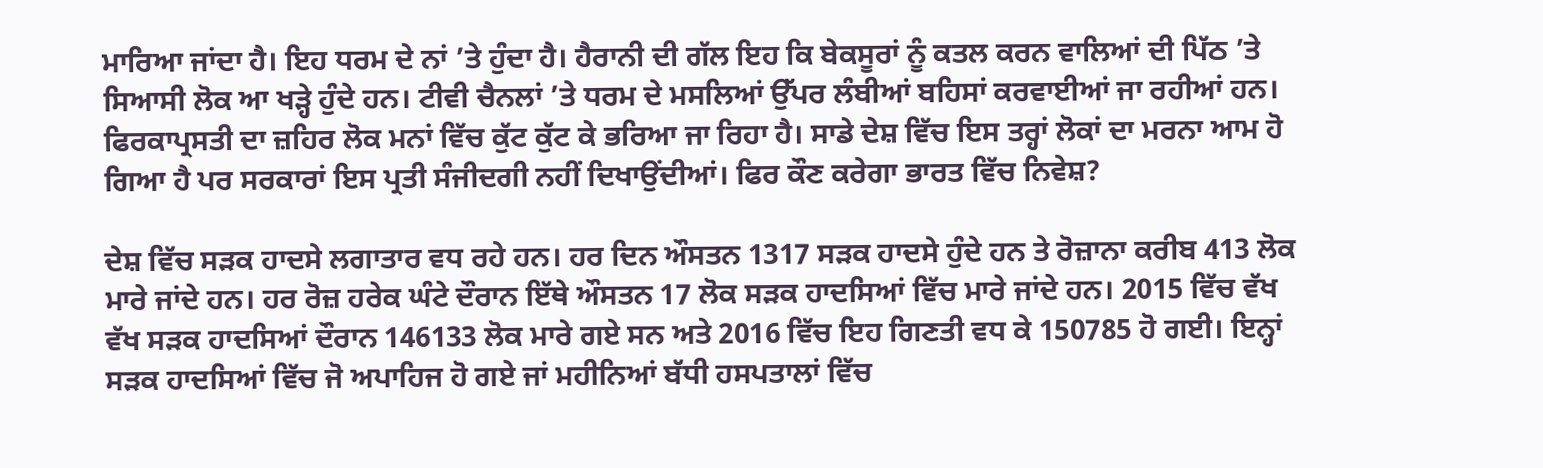ਮਾਰਿਆ ਜਾਂਦਾ ਹੈ। ਇਹ ਧਰਮ ਦੇ ਨਾਂ ’ਤੇ ਹੁੰਦਾ ਹੈ। ਹੈਰਾਨੀ ਦੀ ਗੱਲ ਇਹ ਕਿ ਬੇਕਸੂਰਾਂ ਨੂੰ ਕਤਲ ਕਰਨ ਵਾਲਿਆਂ ਦੀ ਪਿੱਠ ’ਤੇ ਸਿਆਸੀ ਲੋਕ ਆ ਖੜ੍ਹੇ ਹੁੰਦੇ ਹਨ। ਟੀਵੀ ਚੈਨਲਾਂ ’ਤੇ ਧਰਮ ਦੇ ਮਸਲਿਆਂ ਉੱਪਰ ਲੰਬੀਆਂ ਬਹਿਸਾਂ ਕਰਵਾਈਆਂ ਜਾ ਰਹੀਆਂ ਹਨ। ਫਿਰਕਾਪ੍ਰਸਤੀ ਦਾ ਜ਼ਹਿਰ ਲੋਕ ਮਨਾਂ ਵਿੱਚ ਕੁੱਟ ਕੁੱਟ ਕੇ ਭਰਿਆ ਜਾ ਰਿਹਾ ਹੈ। ਸਾਡੇ ਦੇਸ਼ ਵਿੱਚ ਇਸ ਤਰ੍ਹਾਂ ਲੋਕਾਂ ਦਾ ਮਰਨਾ ਆਮ ਹੋ ਗਿਆ ਹੈ ਪਰ ਸਰਕਾਰਾਂ ਇਸ ਪ੍ਰਤੀ ਸੰਜੀਦਗੀ ਨਹੀਂ ਦਿਖਾਉਂਦੀਆਂ। ਫਿਰ ਕੌਣ ਕਰੇਗਾ ਭਾਰਤ ਵਿੱਚ ਨਿਵੇਸ਼?

ਦੇਸ਼ ਵਿੱਚ ਸੜਕ ਹਾਦਸੇ ਲਗਾਤਾਰ ਵਧ ਰਹੇ ਹਨ। ਹਰ ਦਿਨ ਔਸਤਨ 1317 ਸੜਕ ਹਾਦਸੇ ਹੁੰਦੇ ਹਨ ਤੇ ਰੋਜ਼ਾਨਾ ਕਰੀਬ 413 ਲੋਕ ਮਾਰੇ ਜਾਂਦੇ ਹਨ। ਹਰ ਰੋਜ਼ ਹਰੇਕ ਘੰਟੇ ਦੌਰਾਨ ਇੱਥੇ ਔਸਤਨ 17 ਲੋਕ ਸੜਕ ਹਾਦਸਿਆਂ ਵਿੱਚ ਮਾਰੇ ਜਾਂਦੇ ਹਨ। 2015 ਵਿੱਚ ਵੱਖ ਵੱਖ ਸੜਕ ਹਾਦਸਿਆਂ ਦੌਰਾਨ 146133 ਲੋਕ ਮਾਰੇ ਗਏ ਸਨ ਅਤੇ 2016 ਵਿੱਚ ਇਹ ਗਿਣਤੀ ਵਧ ਕੇ 150785 ਹੋ ਗਈ। ਇਨ੍ਹਾਂ ਸੜਕ ਹਾਦਸਿਆਂ ਵਿੱਚ ਜੋ ਅਪਾਹਿਜ ਹੋ ਗਏ ਜਾਂ ਮਹੀਨਿਆਂ ਬੱਧੀ ਹਸਪਤਾਲਾਂ ਵਿੱਚ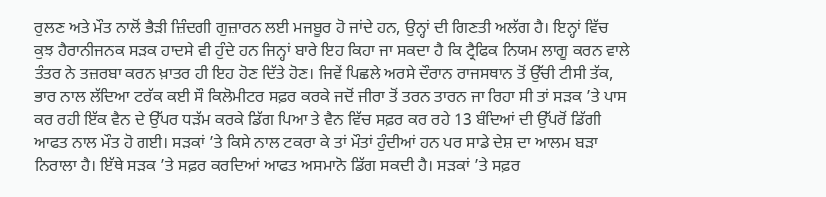ਰੁਲਣ ਅਤੇ ਮੌਤ ਨਾਲੋਂ ਭੈੜੀ ਜ਼ਿੰਦਗੀ ਗੁਜ਼ਾਰਨ ਲਈ ਮਜਬੂਰ ਹੋ ਜਾਂਦੇ ਹਨ, ਉਨ੍ਹਾਂ ਦੀ ਗਿਣਤੀ ਅਲੱਗ ਹੈ। ਇਨ੍ਹਾਂ ਵਿੱਚ ਕੁਝ ਹੈਰਾਨੀਜਨਕ ਸੜਕ ਹਾਦਸੇ ਵੀ ਹੁੰਦੇ ਹਨ ਜਿਨ੍ਹਾਂ ਬਾਰੇ ਇਹ ਕਿਹਾ ਜਾ ਸਕਦਾ ਹੈ ਕਿ ਟ੍ਰੈਫਿਕ ਨਿਯਮ ਲਾਗੂ ਕਰਨ ਵਾਲੇ ਤੰਤਰ ਨੇ ਤਜ਼ਰਬਾ ਕਰਨ ਖ਼ਾਤਰ ਹੀ ਇਹ ਹੋਣ ਦਿੱਤੇ ਹੋਣ। ਜਿਵੇਂ ਪਿਛਲੇ ਅਰਸੇ ਦੌਰਾਨ ਰਾਜਸਥਾਨ ਤੋਂ ਉੱਚੀ ਟੀਸੀ ਤੱਕ, ਭਾਰ ਨਾਲ ਲੱਦਿਆ ਟਰੱਕ ਕਈ ਸੌ ਕਿਲੋਮੀਟਰ ਸਫ਼ਰ ਕਰਕੇ ਜਦੋਂ ਜੀਰਾ ਤੋਂ ਤਰਨ ਤਾਰਨ ਜਾ ਰਿਹਾ ਸੀ ਤਾਂ ਸੜਕ ’ਤੇ ਪਾਸ ਕਰ ਰਹੀ ਇੱਕ ਵੈਨ ਦੇ ਉੱਪਰ ਧੜੱਮ ਕਰਕੇ ਡਿੱਗ ਪਿਆ ਤੇ ਵੈਨ ਵਿੱਚ ਸਫ਼ਰ ਕਰ ਰਹੇ 13 ਬੰਦਿਆਂ ਦੀ ਉੱਪਰੋਂ ਡਿੱਗੀ ਆਫਤ ਨਾਲ ਮੌਤ ਹੋ ਗਈ। ਸੜਕਾਂ ’ਤੇ ਕਿਸੇ ਨਾਲ ਟਕਰਾ ਕੇ ਤਾਂ ਮੌਤਾਂ ਹੁੰਦੀਆਂ ਹਨ ਪਰ ਸਾਡੇ ਦੇਸ਼ ਦਾ ਆਲਮ ਬੜਾ ਨਿਰਾਲਾ ਹੈ। ਇੱਥੇ ਸੜਕ ’ਤੇ ਸਫ਼ਰ ਕਰਦਿਆਂ ਆਫਤ ਅਸਮਾਨੋ ਡਿੱਗ ਸਕਦੀ ਹੈ। ਸੜਕਾਂ ’ਤੇ ਸਫ਼ਰ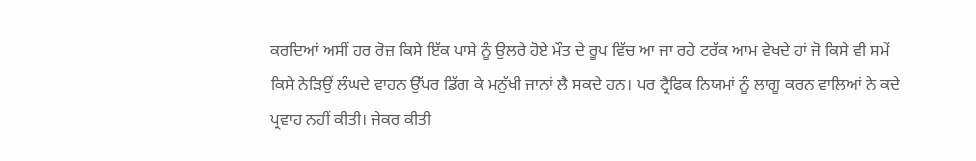ਕਰਦਿਆਂ ਅਸੀਂ ਹਰ ਰੋਜ਼ ਕਿਸੇ ਇੱਕ ਪਾਸੇ ਨੂੰ ਉਲਰੇ ਹੋਏ ਮੌਤ ਦੇ ਰੂਪ ਵਿੱਚ ਆ ਜਾ ਰਹੇ ਟਰੱਕ ਆਮ ਵੇਖਦੇ ਹਾਂ ਜੋ ਕਿਸੇ ਵੀ ਸਮੇਂ ਕਿਸੇ ਨੇੜਿਉਂ ਲੰਘਦੇ ਵਾਹਨ ਉੱਪਰ ਡਿੱਗ ਕੇ ਮਨੁੱਖੀ ਜਾਨਾਂ ਲੈ ਸਕਦੇ ਹਨ। ਪਰ ਟ੍ਰੈਫਿਕ ਨਿਯਮਾਂ ਨੂੰ ਲਾਗੂ ਕਰਨ ਵਾਲਿਆਂ ਨੇ ਕਦੇ ਪ੍ਰਵਾਹ ਨਹੀਂ ਕੀਤੀ। ਜੇਕਰ ਕੀਤੀ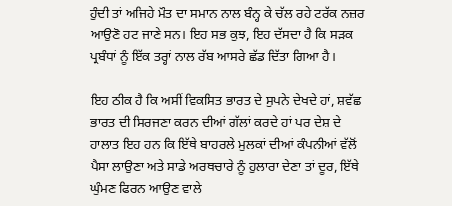ਹੁੰਦੀ ਤਾਂ ਅਜਿਹੇ ਮੌਤ ਦਾ ਸਮਾਨ ਨਾਲ ਬੰਨ੍ਹ ਕੇ ਚੱਲ ਰਹੇ ਟਰੱਕ ਨਜ਼ਰ ਆਉਣੋ ਹਟ ਜਾਣੇ ਸਨ। ਇਹ ਸਭ ਕੁਝ, ਇਹ ਦੱਸਦਾ ਹੈ ਕਿ ਸੜਕ ਪ੍ਰਬੰਧਾਂ ਨੂੰ ਇੱਕ ਤਰ੍ਹਾਂ ਨਾਲ ਰੱਬ ਆਸਰੇ ਛੱਡ ਦਿੱਤਾ ਗਿਆ ਹੈ।

ਇਹ ਠੀਕ ਹੈ ਕਿ ਅਸੀਂ ਵਿਕਸਿਤ ਭਾਰਤ ਦੇ ਸੁਪਨੇ ਦੇਖਦੇ ਹਾਂ, ਸ਼ਵੱਛ ਭਾਰਤ ਦੀ ਸਿਰਜਣਾ ਕਰਨ ਦੀਆਂ ਗੱਲਾਂ ਕਰਦੇ ਹਾਂ ਪਰ ਦੇਸ਼ ਦੇ ਹਾਲਾਤ ਇਹ ਹਨ ਕਿ ਇੱਥੇ ਬਾਹਰਲੇ ਮੁਲਕਾਂ ਦੀਆਂ ਕੰਪਨੀਆਂ ਵੱਲੋਂ ਪੈਸਾ ਲਾਉਣਾ ਅਤੇ ਸਾਡੇ ਅਰਥਚਾਰੇ ਨੂੰ ਹੁਲਾਰਾ ਦੇਣਾ ਤਾਂ ਦੂਰ, ਇੱਥੇ ਘੁੰਮਣ ਫਿਰਨ ਆਉਣ ਵਾਲੇ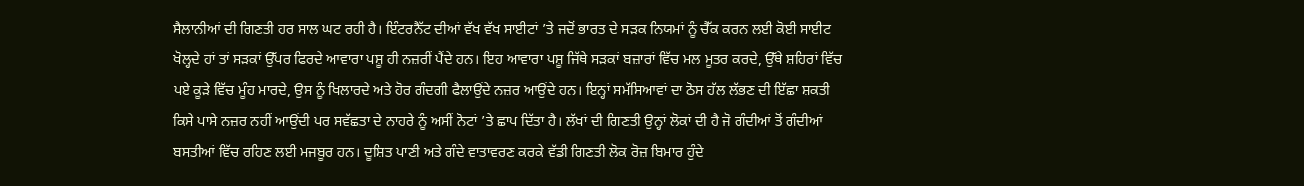ਸੈਲਾਨੀਆਂ ਦੀ ਗਿਣਤੀ ਹਰ ਸਾਲ ਘਟ ਰਹੀ ਹੈ। ਇੰਟਰਨੈੱਟ ਦੀਆਂ ਵੱਖ ਵੱਖ ਸਾਈਟਾਂ ’ਤੇ ਜਦੋਂ ਭਾਰਤ ਦੇ ਸੜਕ ਨਿਯਮਾਂ ਨੂੰ ਚੈੱਕ ਕਰਨ ਲਈ ਕੋਈ ਸਾਈਟ ਖੋਲ੍ਹਦੇ ਹਾਂ ਤਾਂ ਸੜਕਾਂ ਉੱਪਰ ਫਿਰਦੇ ਆਵਾਰਾ ਪਸ਼ੂ ਹੀ ਨਜ਼ਰੀਂ ਪੈਂਦੇ ਹਨ। ਇਹ ਆਵਾਰਾ ਪਸ਼ੂ ਜਿੱਥੇ ਸੜਕਾਂ ਬਜ਼ਾਰਾਂ ਵਿੱਚ ਮਲ ਮੂਤਰ ਕਰਦੇ, ਉੱਥੇ ਸ਼ਹਿਰਾਂ ਵਿੱਚ ਪਏ ਕੂੜੇ ਵਿੱਚ ਮੂੰਹ ਮਾਰਦੇ, ਉਸ ਨੂੰ ਖਿਲਾਰਦੇ ਅਤੇ ਹੋਰ ਗੰਦਗੀ ਫੈਲਾਉਂਦੇ ਨਜ਼ਰ ਆਉਂਦੇ ਹਨ। ਇਨ੍ਹਾਂ ਸਮੱਸਿਆਵਾਂ ਦਾ ਠੋਸ ਹੱਲ ਲੱਭਣ ਦੀ ਇੱਛਾ ਸ਼ਕਤੀ ਕਿਸੇ ਪਾਸੇ ਨਜ਼ਰ ਨਹੀਂ ਆਉਂਦੀ ਪਰ ਸਵੱਛਤਾ ਦੇ ਨਾਹਰੇ ਨੂੰ ਅਸੀਂ ਨੋਟਾਂ ’ਤੇ ਛਾਪ ਦਿੱਤਾ ਹੈ। ਲੱਖਾਂ ਦੀ ਗਿਣਤੀ ਉਨ੍ਹਾਂ ਲੋਕਾਂ ਦੀ ਹੈ ਜੋ ਗੰਦੀਆਂ ਤੋਂ ਗੰਦੀਆਂ ਬਸਤੀਆਂ ਵਿੱਚ ਰਹਿਣ ਲਈ ਮਜਬੂਰ ਹਨ। ਦੂਸ਼ਿਤ ਪਾਣੀ ਅਤੇ ਗੰਦੇ ਵਾਤਾਵਰਣ ਕਰਕੇ ਵੱਡੀ ਗਿਣਤੀ ਲੋਕ ਰੋਜ਼ ਬਿਮਾਰ ਹੁੰਦੇ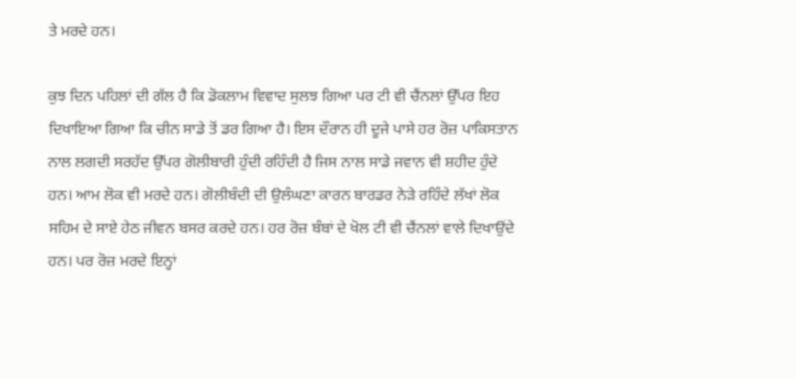ਤੇ ਮਰਦੇ ਹਨ।

ਕੁਝ ਦਿਨ ਪਹਿਲਾਂ ਦੀ ਗੱਲ ਹੈ ਕਿ ਡੋਕਲਾਮ ਵਿਵਾਦ ਸੁਲਝ ਗਿਆ ਪਰ ਟੀ ਵੀ ਚੈਂਨਲਾਂ ਉੱਪਰ ਇਹ ਦਿਖਾਇਆ ਗਿਆ ਕਿ ਚੀਨ ਸਾਡੇ ਤੋਂ ਡਰ ਗਿਆ ਹੈ। ਇਸ ਦੌਰਾਨ ਹੀ ਦੂਜੇ ਪਾਸੇ ਹਰ ਰੋਜ਼ ਪਾਕਿਸਤਾਨ ਨਾਲ ਲਗਦੀ ਸਰਹੱਦ ਉੱਪਰ ਗੋਲੀਬਾਰੀ ਹੁੰਦੀ ਰਹਿੰਦੀ ਹੈ ਜਿਸ ਨਾਲ ਸਾਡੇ ਜਵਾਨ ਵੀ ਸ਼ਹੀਦ ਹੁੰਦੇ ਹਨ। ਆਮ ਲੋਕ ਵੀ ਮਰਦੇ ਹਨ। ਗੋਲੀਬੰਦੀ ਦੀ ਉਲੰਘਣਾ ਕਾਰਨ ਬਾਰਡਰ ਨੇੜੇ ਰਹਿੰਦੇ ਲੱਖਾਂ ਲੋਕ ਸਹਿਮ ਦੇ ਸਾਏ ਹੇਠ ਜੀਵਨ ਬਸਰ ਕਰਦੇ ਹਨ। ਹਰ ਰੋਜ਼ ਬੰਬਾਂ ਦੇ ਖੋਲ ਟੀ ਵੀ ਚੈਂਨਲਾਂ ਵਾਲੇ ਦਿਖਾਉਂਦੇ ਹਨ। ਪਰ ਰੋਜ਼ ਮਰਦੇ ਇਨ੍ਹਾਂ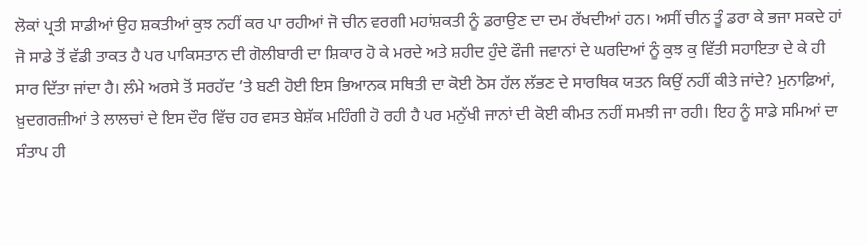ਲੋਕਾਂ ਪ੍ਰਤੀ ਸਾਡੀਆਂ ਉਹ ਸ਼ਕਤੀਆਂ ਕੁਝ ਨਹੀਂ ਕਰ ਪਾ ਰਹੀਆਂ ਜੋ ਚੀਨ ਵਰਗੀ ਮਹਾਂਸ਼ਕਤੀ ਨੂੰ ਡਰਾਉਣ ਦਾ ਦਮ ਰੱਖਦੀਆਂ ਹਨ। ਅਸੀਂ ਚੀਨ ਤੂੰ ਡਰਾ ਕੇ ਭਜਾ ਸਕਦੇ ਹਾਂ ਜੋ ਸਾਡੇ ਤੋਂ ਵੱਡੀ ਤਾਕਤ ਹੈ ਪਰ ਪਾਕਿਸਤਾਨ ਦੀ ਗੋਲੀਬਾਰੀ ਦਾ ਸ਼ਿਕਾਰ ਹੋ ਕੇ ਮਰਦੇ ਅਤੇ ਸ਼ਹੀਦ ਹੁੰਦੇ ਫੌਜੀ ਜਵਾਨਾਂ ਦੇ ਘਰਦਿਆਂ ਨੂੰ ਕੁਝ ਕੁ ਵਿੱਤੀ ਸਹਾਇਤਾ ਦੇ ਕੇ ਹੀ ਸਾਰ ਦਿੱਤਾ ਜਾਂਦਾ ਹੈ। ਲੰਮੇ ਅਰਸੇ ਤੋਂ ਸਰਹੱਦ ’ਤੇ ਬਣੀ ਹੋਈ ਇਸ ਭਿਆਨਕ ਸਥਿਤੀ ਦਾ ਕੋਈ ਠੋਸ ਹੱਲ ਲੱਭਣ ਦੇ ਸਾਰਥਿਕ ਯਤਨ ਕਿਉਂ ਨਹੀਂ ਕੀਤੇ ਜਾਂਦੇ? ਮੁਨਾਫ਼ਿਆਂ, ਖ਼ੁਦਗਰਜ਼ੀਆਂ ਤੇ ਲਾਲਚਾਂ ਦੇ ਇਸ ਦੌਰ ਵਿੱਚ ਹਰ ਵਸਤ ਬੇਸ਼ੱਕ ਮਹਿੰਗੀ ਹੋ ਰਹੀ ਹੈ ਪਰ ਮਨੁੱਖੀ ਜਾਨਾਂ ਦੀ ਕੋਈ ਕੀਮਤ ਨਹੀਂ ਸਮਝੀ ਜਾ ਰਹੀ। ਇਹ ਨੂੰ ਸਾਡੇ ਸਮਿਆਂ ਦਾ ਸੰਤਾਪ ਹੀ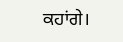ਕਹਾਂਗੇ।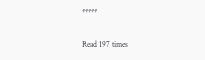*****

Read 197 times